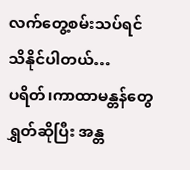လက်တွေ့စမ်းသပ်ရင် သိနိုင်ပါတယ်…
ပရိတ်၊ကာထာမန္တန်တွေရွှတ်ဆိုပြီး အန္တ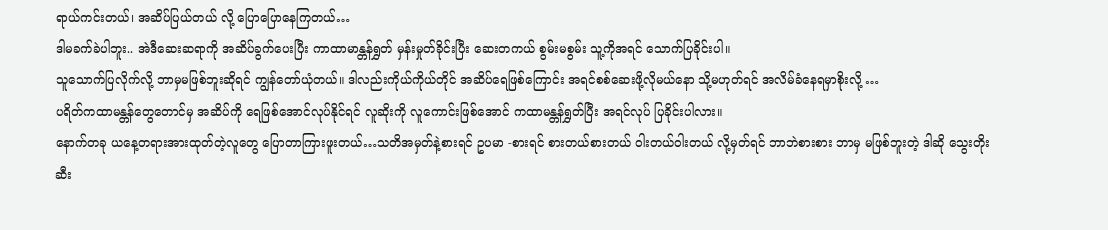ရာယ်ကင်းတယ်၊ အဆိပ်ပြယ်တယ် လို့ ပြောပြောနေကြတယ်…
ဒါမခက်ခဲပါဘူး.. အဲဒီဆေးဆရာကို အဆိပ်ခွက်ပေးပြီး ကာထာမာန္တန်ရွှတ် မှန်းမှုတ်ခိုင်းပြီး ဆေးတကယ် စွမ်းမစွမ်း သူ့ကိုအရင် သောက်ပြခိုင်းပါ။
သူသောက်ပြလိုက်လို့ ဘာမှမဖြစ်ဘူးဆိုရင် ကျွန်တော်ယုံတယ်။ ဒါလည်းကိုယ်ကိုယ်တိုင် အဆိပ်ရေဖြစ်ကြောင်း အရင်စစ်ဆေးဖို့လိုမယ်နော သို့မဟုတ်ရင် အလိမ်ခံနေရမှာစိုးလို့ …
ပရိတ်ကထာမန္တန်တွေတောင်မှ အဆိပ်ကို ရေဖြစ်အောင်လုပ်နိုင်ရင် လူဆိုးကို လူကောင်းဖြစ်အောင် ကထာမန္တန်ရွှတ်ပြီး အရင်လုပ် ပြခိုင်းပါလား။
နောက်တခု ယနေ့တရားအားထုတ်တဲ့လူတွေ ပြောတာကြားဖူးတယ်…သတိအမှတ်နဲ့စားရင် ဥပမာ -စားရင် စားတယ်စားတယ် ဝါးတယ်ဝါးတယ် လို့မှတ်ရင် ဘာဘဲစားစား ဘာမှ မဖြစ်ဘူးတဲ့ ဒါဆို သွေးတိုးဆီး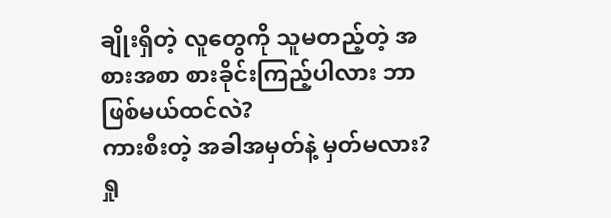ချိုးရှိတဲ့ လူတွေကို သူမတည့်တဲ့ အစားအစာ စားခိုင်းကြည့်ပါလား ဘာဖြစ်မယ်ထင်လဲ?
ကားစီးတဲ့ အခါအမှတ်နဲ့ မှတ်မလား? ရှု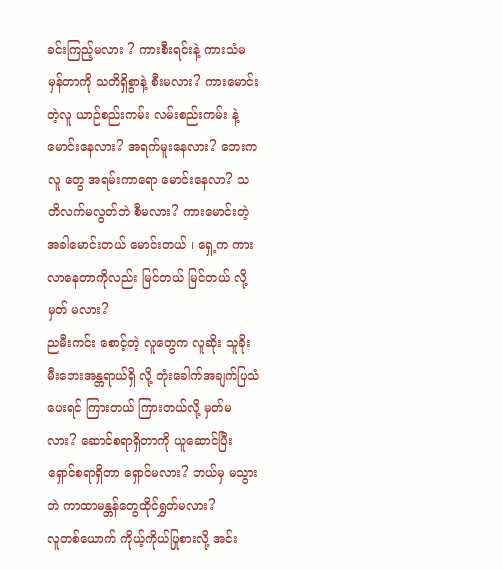ခင်းကြည့်မလား ? ကားစီးရင်းနဲ့ ကားသံမမှန်တာကို သတိရှိစွာနဲ့ စီးမလား? ကားမောင်းတဲ့လူ ယာဉ်စည်းကမ်း လမ်းစည်းကမ်း နဲ့မောင်းနေလား? အရက်မူးနေလား? ဘေးကလူ တွေ အရမ်းကာရော မောင်းနေလာ? သတိလက်မလွတ်ဘဲ စီမလား? ကားမောင်းတဲ့ အခါမောင်းတယ် မောင်းတယ် ၊ ရှေ့က ကားလာနေတာကိုလည်း မြင်တယ် မြင်တယ် လို့မှတ် မလား?
ညမီးကင်း စောင့်တဲ့ လူတွေက လူဆိုး သူခိုး မီးဘေးအန္တရာယ်ရှိ လို့ တုံးခေါက်အချက်ပြသံ ပေးရင် ကြားတယ် ကြားတယ်လို့ မှတ်မလား? ဆောင်စရာရှိတာကို ယူဆောင်ပြီး ရှောင်စရာရှိတာ ရှောင်မလား? ဘယ်မှ မသွားဘဲ ကာထာမန္တန်တွေထိုင်ရွှတ်မလား?
လူတစ်ယောက် ကိုယ့်ကိုယ်ပြုစားလို့ အင်း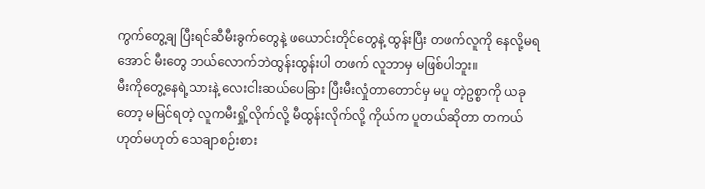ကွက်တွေ့ချ ပြီးရင်ဆီမီးခွက်တွေနဲ့ ဖယောင်းတိုင်တွေနဲ့ ထွန်းပြီး တဖက်လူကို နေလို့မရအောင် မီးတွေ ဘယ်လောက်ဘဲထွန်းထွန်းပါ တဖက် လူဘာမှ မဖြစ်ပါဘူး။
မီးကိုတွေ့နေရဲ့သားနဲ့ လေးငါးဆယ်ပေခြား ပြီးမီးလှုံတာတောင်မှ မပူ တဲ့ဥစ္စာကို ယခုတော့ မမြင်ရတဲ့ လူကမီးရှို့လိုက်လို့ မီထွန်းလိုက်လို့ ကိုယ်က ပူတယ်ဆိုတာ တကယ်ဟုတ်မဟုတ် သေချာစဉ်းစား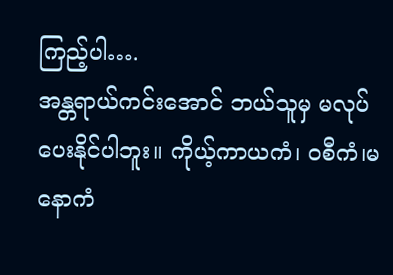ကြည့်ပါ….
အန္တရာယ်ကင်းအောင် ဘယ်သူမှ မလုပ်ပေးနိုင်ပါဘူး။ ကိုယ့်ကာယကံ၊ ဝစီကံ၊မနောကံ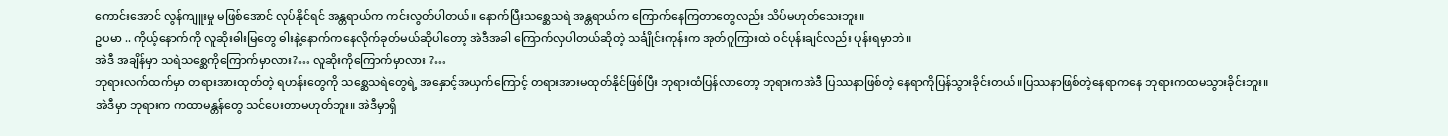ကောင်းအောင် လွန်ကျူးမှု မဖြစ်အောင် လုပ်နိုင်ရင် အန္တရာယ်က ကင်းလွတ်ပါတယ်။ နောက်ပြီးသစ္ဆေသရဲ အန္တရာယ်က ကြောက်နေကြတာတွေလည်း သိပ်မဟုတ်သေးဘူး။
ဥပမာ .. ကိုယ့်နောက်ကို လူဆိုးဓါးမြတွေ ဓါးနဲ့နောက်ကနေလိုက်ခုတ်မယ်ဆိုပါတော့ အဲဒီအခါ ကြောက်လှပါတယ်ဆိုတဲ့ သင်္ချိုင်းကုန်းက အုတ်ဂူကြားထဲ ဝင်ပုန်းချင်လည်း ပုန်းရမှာဘဲ။
အဲဒီ အချိန်မှာ သရဲသစ္ဆေကိုကြောက်မှာလား?… လူဆိုးကိုကြောက်မှာလား ?…
ဘုရားလက်ထက်မှာ တရားအားထုတ်တဲ့ ရဟန်းတွေကို သစ္ဆေသရဲတွေရဲ့ အနှောင့်အယှက်ကြောင့် တရားအားမထုတ်နိုင်ဖြစ်ပြီး ဘုရားထံပြန်လာတော့ ဘုရားကအဲဒီ ပြဿနာဖြစ်တဲ့ နေရာကိုပြန်သွားခိုင်းတယ်။ပြဿနာဖြစ်တဲ့နေရာကနေ ဘုရားကထမသွားခိုင်းဘူး။
အဲဒီမှာ ဘုရားက ကထာမန္တန်တွေ သင်ပေးတာမဟုတ်ဘူး။ အဲဒီမှာရှိ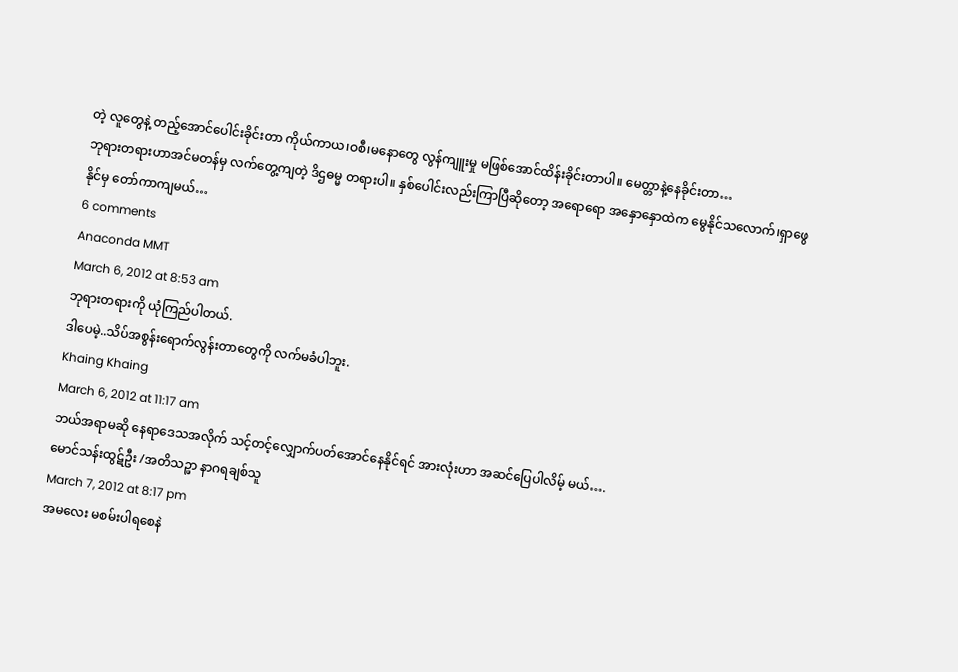တဲ့ လူတွေနဲ့ တည့်အောင်ပေါင်းခိုင်းတာ ကိုယ်ကာယ၊ဝစီ၊မနောတွေ လွန်ကျူးမှု မဖြစ်အောင်ထိန်းခိုင်းတာပါ။ မေတ္တာနဲ့နေခိုင်းတာ…
ဘုရားတရားဟာအင်မတန်မှ လက်တွေ့ကျတဲ့ ဒိဌဓမ္မ တရားပါ။ နှစ်ပေါင်းလည်းကြာပြီဆိုတော့ အရောရော အနှောနှောထဲက မွေနိုင်သလောက်၊ရှာဖွေနိုင်မှ တော်ကာကျမယ်…
6 comments
Anaconda MMT
March 6, 2012 at 8:53 am
ဘုရားတရားကို ယုံကြည်ပါတယ်.
ဒါပေမဲ့..သိပ်အစွန်းရောက်လွန်းတာတွေကို လက်မခံပါဘူး.
Khaing Khaing
March 6, 2012 at 11:17 am
ဘယ်အရာမဆို နေရာဒေသအလိုက် သင့်တင့်လျှောက်ပတ်အောင်နေနိုင်ရင် အားလုံးဟာ အဆင်ပြေပါလိမ့် မယ်….
မောင်သန်းထွဋ်ဦး /အတိသဉ္ဖာ နာဂရချစ်သူ
March 7, 2012 at 8:17 pm
အမလေး မစမ်းပါရစေနဲ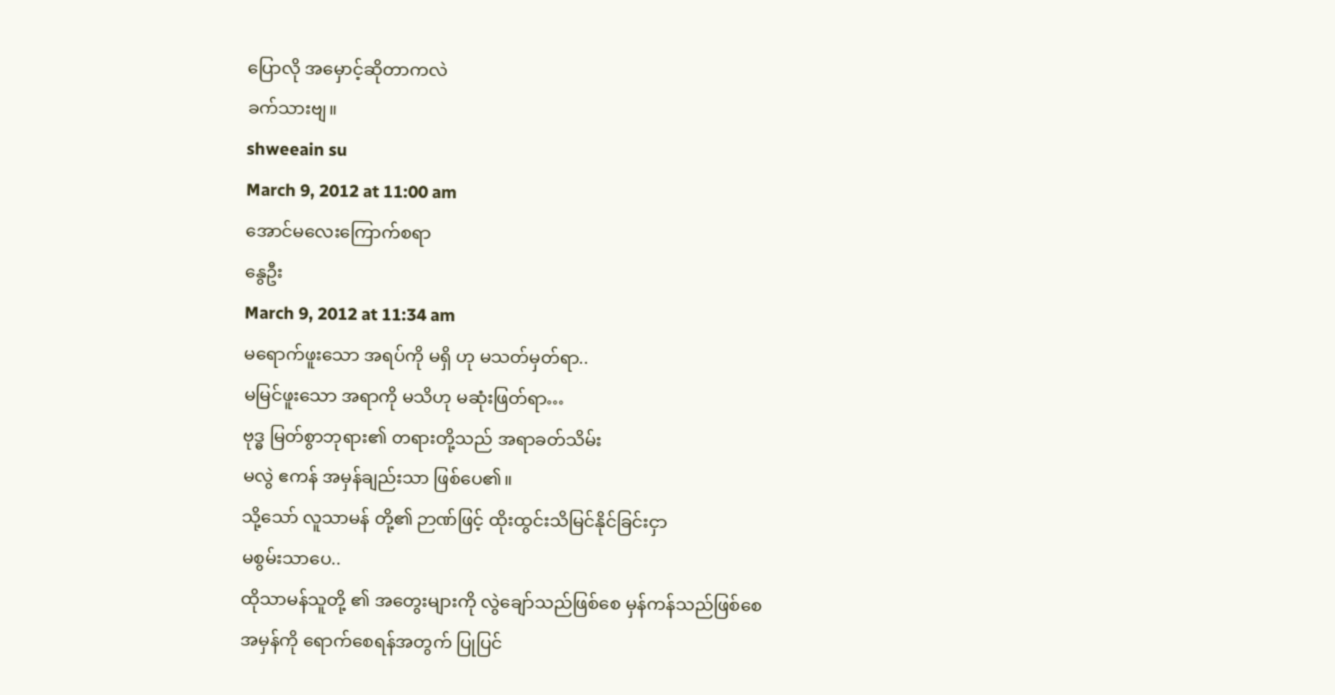ပြောလို အမှောင့်ဆိုတာကလဲ
ခက်သားဗျ။
shweeain su
March 9, 2012 at 11:00 am
အောင်မလေးကြောက်စရာ
နွေဦး
March 9, 2012 at 11:34 am
မရောက်ဖူးသော အရပ်ကို မရှိ ဟု မသတ်မှတ်ရာ..
မမြင်ဖူးသော အရာကို မသိဟု မဆုံးဖြတ်ရာ…
ဗုဒ္ဓ မြတ်စွာဘုရား၏ တရားတို့သည် အရာခတ်သိမ်း
မလွဲ ဧကန် အမှန်ချည်းသာ ဖြစ်ပေ၏။
သို့သော် လူသာမန် တို့၏ ဉာဏ်ဖြင့် ထိုးထွင်းသိမြင်နိုင်ခြင်းငှာ
မစွမ်းသာပေ..
ထိုသာမန်သူတို့ ၏ အတွေးများကို လွဲချော်သည်ဖြစ်စေ မှန်ကန်သည်ဖြစ်စေ
အမှန်ကို ရောက်စေရန်အတွက် ပြုပြင်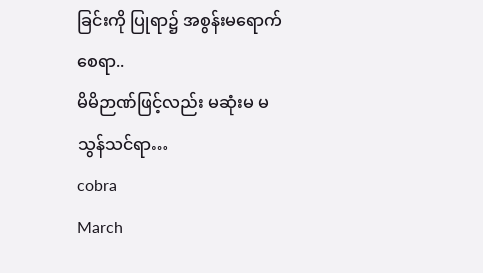ခြင်းကို ပြုရာ၌ အစွန်းမရောက်စေရာ..
မိမိဉာဏ်ဖြင့်လည်း မဆုံးမ မသွန်သင်ရာ…
cobra
March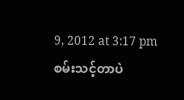9, 2012 at 3:17 pm
စမ်းသင့်တာပဲ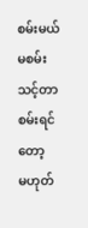စမ်းမယ် မစမ်းသင့်တာစမ်းရင်တော့
မဟုတ်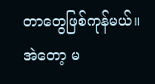တာတွေဖြစ်ကုန်မယ်။
အဲတော့ မ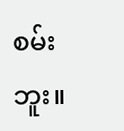စမ်းဘူး။